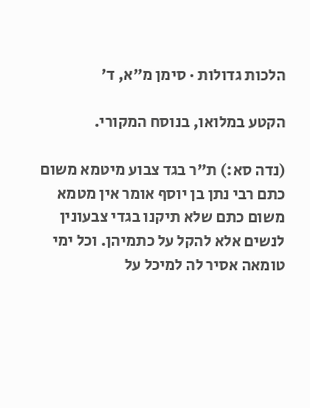הלכות גדולות · סימן מ״א, ד׳

הקטע במלואו, בנוסח המקורי.

(נדה סא:) ת"ר בגד צבוע מיטמא משום כתם רבי נתן בן יוסף אומר אין מטמא משום כתם שלא תיקנו בגדי צבעונין לנשים אלא להקל על כתמיהן. וכל ימי טומאה אסיר לה למיכל על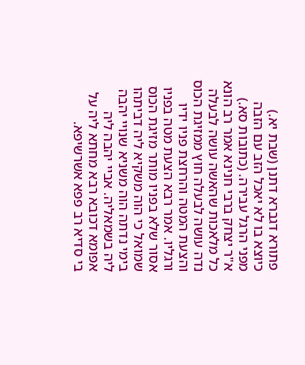פתורא דגברא דתנן (שבת יא.) כיוצא בו לא יאכל הזב עם הזבה מפני הרגל עבירה. (כתובות סא.) א"ר יצחק ברבי חנינא אמר רב הונא כל מלאכות שהאשה עושה לבעלה נדה עושה לבעלה חוץ ממזיגת הכוס והצעת המטה והרחצת פניו ידיו ורגליו. אמר רבא הצעת מטה בפניו אסור שלא בפניו מותר מזיגת הכוס שמואל כי הוה משקיא ליה דביתהו בימי נדתה הוה משניא שנויי יהבה ליה בשמאליה. אביי יהבה ליה אפומא דכובא רבא מחתא ליה על בי סדיא רב פפא אשרשיפא.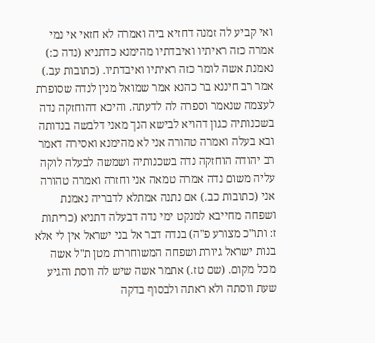ואי קביע לה זמנה דחזיא ביה ואמרה לא חזאי אי נמי אמרה כזה ראיתיו ואיבדתיו מהימנא כדתניא (נדה כ:) נאמנת אשה לומר כזה ראיתיו ואיבדתיו. (כתובות עב.) אמר רב חיננא בר כהנא אמר שמואל מנין לנדה שסופרת לעצמה שנאמר וספרה לה לדעתה. והיכא דהוחזקה נדה בשכנותיה כגון דהויא לבישא הנך מאני דלבשה בנדותה ובא בעלה ואמרה טהורה אני לא מהימנא ואסירה דאמר רב יהודה הוחזקה נדה בשכנותיה ושמשה לבעלה לוקה עליה משום נדה אמרה טמאה אני וחזרה ואמרה טהורה אני (כתובות כב.) אם נתנה אמתלא לדבריה נאמנת ושפחה מחייבא למנקט ימי נדה דבעלה דתניא (כריתות ז: ותו"כ מצורע פ"ה) בנדה דבר אל בני ישראל אין לי אלא בנות ישראל גיורת ושפחה המשוחררת מטן ת"ל אשה מכל מקום. (שם טז.) אתמר אשה שיש לה ווסת והגיע שעת ווסתה ולא ראתה ולבסוף בדקה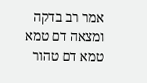אמר רב בדקה ומצאה דם טמא טמא דם טהור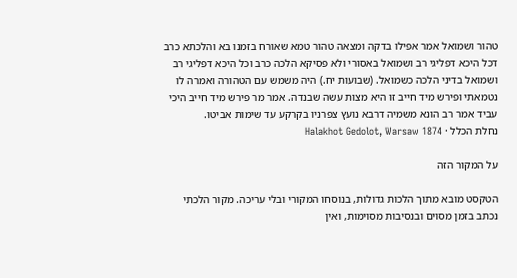טהור ושמואל אמר אפילו בדקה ומצאה טהור טמא שאורח בזמנו בא והלכתא כרב דכל היכא דפליגי רב ושמואל באסורי ולא פסיקא הלכה כרב וכל היכא דפליגי רב ושמואל בדיני הלכה כשמואל. (שבועות יח.) היה משמש עם הטהורה ואמרה לו נטמאתי ופירש מיד חייב זו היא מצות עשה שבנדה. אמר מר פירש מיד חייב היכי עביד אמר רב הונא משמיה דרבא נועץ צפרניו בקרקע עד שימות אביטו.
נחלת הכלל · Halakhot Gedolot, Warsaw 1874

על המקור הזה

הטקסט מובא מתוך הלכות גדולות, בנוסחו המקורי ובלי עריכה. מקור הלכתי נכתב בזמן מסוים ובנסיבות מסוימות, ואין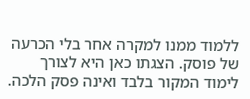ללמוד ממנו למקרה אחר בלי הכרעה של פוסק. הצגתו כאן היא לצורך לימוד המקור בלבד ואינה פסק הלכה.